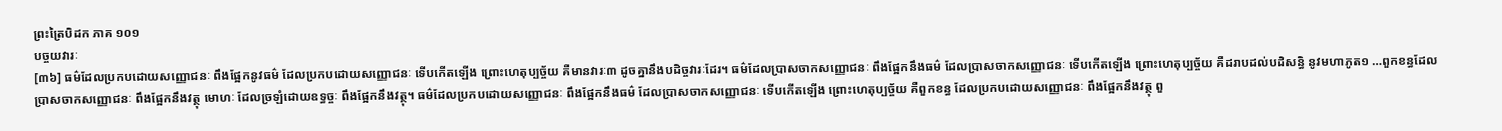ព្រះត្រៃបិដក ភាគ ១០១
បច្ចយវារៈ
[៣៦] ធម៌ដែលប្រកបដោយសញ្ញោជនៈ ពឹងផ្អែកនូវធម៌ ដែលប្រកបដោយសញ្ញោជនៈ ទើបកើតឡើង ព្រោះហេតុប្បច្ច័យ គឺមានវារៈ៣ ដូចគ្នានឹងបដិច្ចវារៈដែរ។ ធម៌ដែលប្រាសចាកសញ្ញោជនៈ ពឹងផ្អែកនឹងធម៌ ដែលប្រាសចាកសញ្ញោជនៈ ទើបកើតឡើង ព្រោះហេតុប្បច្ច័យ គឺដរាបដល់បដិសន្ធិ នូវមហាភូត១ …ពួកខន្ធដែលប្រាសចាកសញ្ញោជនៈ ពឹងផ្អែកនឹងវត្ថុ មោហៈ ដែលច្រឡំដោយឧទ្ធច្ចៈ ពឹងផ្អែកនឹងវត្ថុ។ ធម៌ដែលប្រកបដោយសញ្ញោជនៈ ពឹងផ្អែកនឹងធម៌ ដែលប្រាសចាកសញ្ញោជនៈ ទើបកើតឡើង ព្រោះហេតុប្បច្ច័យ គឺពួកខន្ធ ដែលប្រកបដោយសញ្ញោជនៈ ពឹងផ្អែកនឹងវត្ថុ ពួ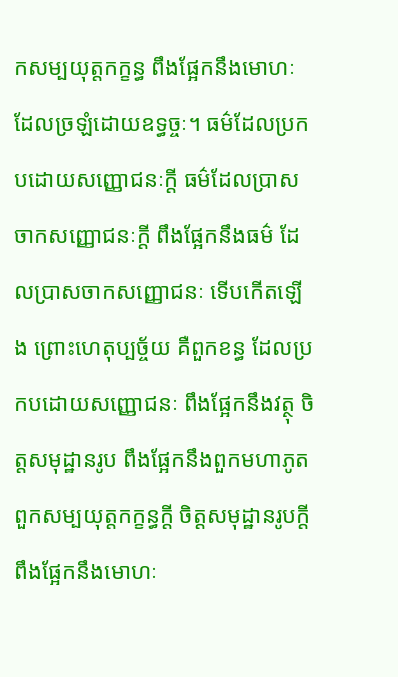កសម្បយុត្តកក្ខន្ធ ពឹងផ្អែកនឹងមោហៈ ដែលច្រឡំដោយឧទ្ធច្ចៈ។ ធម៌ដែលប្រកបដោយសញ្ញោជនៈក្តី ធម៌ដែលប្រាសចាកសញ្ញោជនៈក្តី ពឹងផ្អែកនឹងធម៌ ដែលប្រាសចាកសញ្ញោជនៈ ទើបកើតឡើង ព្រោះហេតុប្បច្ច័យ គឺពួកខន្ធ ដែលប្រកបដោយសញ្ញោជនៈ ពឹងផ្អែកនឹងវត្ថុ ចិត្តសមុដ្ឋានរូប ពឹងផ្អែកនឹងពួកមហាភូត ពួកសម្បយុត្តកក្ខន្ធក្តី ចិត្តសមុដ្ឋានរូបក្តី ពឹងផ្អែកនឹងមោហៈ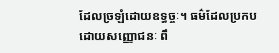ដែលច្រឡំដោយឧទ្ធច្ចៈ។ ធម៌ដែលប្រកបដោយសញ្ញោជនៈ ពឹ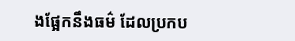ងផ្អែកនឹងធម៌ ដែលប្រកប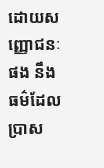ដោយសញ្ញោជនៈផង នឹងធម៌ដែលប្រាស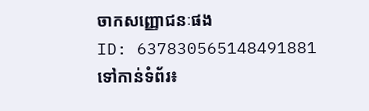ចាកសញ្ញោជនៈផង
ID: 637830565148491881
ទៅកាន់ទំព័រ៖